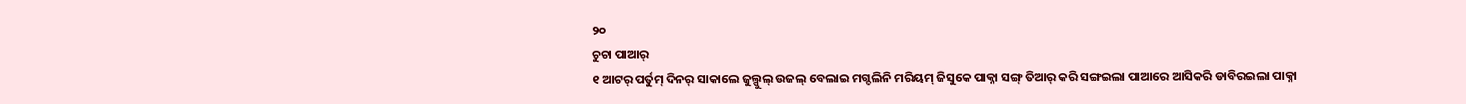୨୦
ଚୁଚା ପାଆର୍
୧ ଆଟର୍ ପର୍ତୁମ୍ ଦିନର୍ ସାକାଲେ ଜୁଲ୍ପୁଲ୍ ଉଜଲ୍ ବେଲାଇ ମଗ୍ଦଲିନି ମରିୟମ୍ ଜିସୁକେ ପାକ୍ନା ସଙ୍ଗ୍ ତିଆର୍ କରି ସଙ୍ଗଇଲା ପାଆରେ ଆସିକରି ଡାବିରଇଲା ପାକ୍ନା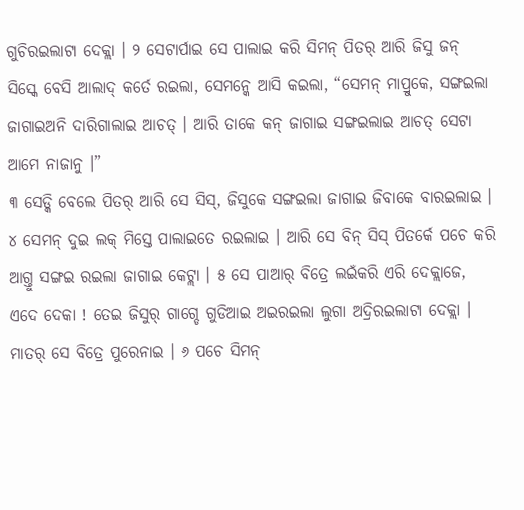ଗୁଚିରଇଲାଟା ଦେକ୍ଲା । ୨ ସେଟାର୍ପାଇ ସେ ପାଲାଇ କରି ସିମନ୍ ପିତର୍ ଆରି ଜିସୁ ଜନ୍ ସିସ୍କେ ବେସି ଆଲାଦ୍ କର୍ତେ ରଇଲା, ସେମନ୍କେ ଆସି କଇଲା, “ସେମନ୍ ମାପ୍ରୁକେ, ସଙ୍ଗଇଲା ଜାଗାଇଅନି ଦାରିଗାଲାଇ ଆଚତ୍ । ଆରି ତାକେ କନ୍ ଜାଗାଇ ସଙ୍ଗଇଲାଇ ଆଚତ୍ ସେଟା ଆମେ ନାଜାନୁ ।”
୩ ସେଡ୍କି ବେଲେ ପିତର୍ ଆରି ସେ ସିସ୍, ଜିସୁକେ ସଙ୍ଗଇଲା ଜାଗାଇ ଜିବାକେ ବାରଇଲାଇ । ୪ ସେମନ୍ ଦୁଇ ଲକ୍ ମିସ୍ତେ ପାଲାଇତେ ରଇଲାଇ । ଆରି ସେ ବିନ୍ ସିସ୍ ପିତର୍କେ ପଚେ କରି ଆଗ୍ତୁ ସଙ୍ଗଇ ରଇଲା ଜାଗାଇ କେଟ୍ଲା । ୫ ସେ ପାଆର୍ ବିତ୍ରେ ଲଇଁକରି ଏରି ଦେକ୍ଲାଜେ, ଏଦେ ଦେକା ! ତେଇ ଜିସୁର୍ ଗାଗ୍ଡେ ଗୁଡିଆଇ ଅଇରଇଲା ଲୁଗା ଅଦ୍ରିରଇଲାଟା ଦେକ୍ଲା । ମାତର୍ ସେ ବିତ୍ରେ ପୁରେନାଇ । ୬ ପଚେ ସିମନ୍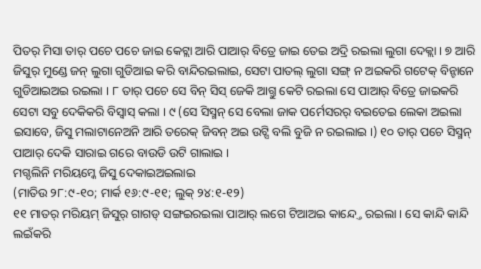ପିତର୍ ମିସା ତାର୍ ପଚେ ପଚେ ଜାଇ କେଟ୍ଲା ଆରି ପାଆର୍ ବିତ୍ରେ ଜାଇ ତେଇ ଅଦ୍ରି ରଇଲା ଲୁଗା ଦେକ୍ଲା । ୭ ଆରି ଜିସୁର୍ ମୁଣ୍ଡେ ଜନ୍ ଲୁଗା ଗୁଡିଆଇ କରି ବାନ୍ଦିରଇଲାଇ, ସେଟା ପାତଲ୍ ଲୁଗା ସଙ୍ଗ୍ ନ ଅଇକରି ଗଟେକ୍ ବିନ୍ଟାନେ ଗୁଡିଆଇଅଇ ରଇଲା । ୮ ତାର୍ ପଚେ ସେ ବିନ୍ ସିସ୍ ଜେକି ଆଗ୍ତୁ କେଟି ରଇଲା ସେ ପାଆର୍ ବିତ୍ରେ ଜାଇକରି ସେଟା ସବୁ ଦେକିକରି ବିସ୍ବାସ୍ କଲା । ୯ (ସେ ସିସ୍ମନ୍ ସେ ବେଲା ଜାକ ପର୍ମେସରର୍ ବଇତେଇ ଲେକା ଅଇଲା ଇସାବେ, ଜିସୁ ମଲାଟାନେଅନି ଆରି ତରେକ୍ ଜିବନ୍ ଅଇ ଉଟ୍ସି ବଲି ବୁଜି ନ ରଇଲାଇ ।) ୧୦ ତାର୍ ପଚେ ସିସ୍ମନ୍ ପାଆର୍ ଦେକି ସାରାଇ ଗରେ ବାଉଡି ଉଟି ଗାଲାଇ ।
ମଗ୍ଦଲିନି ମରିୟମ୍କେ ଜିସୁ ଦେକାଇଅଇଲାଇ
(ମାତିଉ ୨୮:୯-୧୦; ମାର୍କ ୧୬:୯-୧୧; ଲୁକ୍ ୨୪:୧-୧୨)
୧୧ ମାତର୍ ମରିୟମ୍ ଜିସୁର୍ ଗାଗଡ୍ ସଙ୍ଗଇରଇଲା ପାଆର୍ ଲଗେ ଟିଆଅଇ କାନ୍ଦ୍ତେ ରଇଲା । ସେ କାନ୍ଦି କାନ୍ଦି ଲଇଁକରି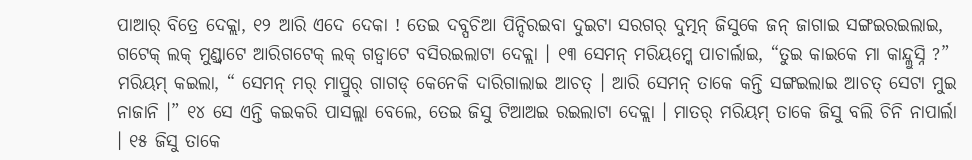ପାଆର୍ ବିତ୍ରେ ଦେକ୍ଲା, ୧୨ ଆରି ଏଦେ ଦେକା ! ତେଇ ଦବ୍ପଚିଆ ପିନ୍ଦିରଇବା ଦୁଇଟା ସରଗର୍ ଦୁତ୍ମନ୍ ଜିସୁକେ ଜନ୍ ଜାଗାଇ ସଙ୍ଗଇରଇଲାଇ, ଗଟେକ୍ ଲକ୍ ମୁଣ୍ଡ୍ବାଟେ ଆରିଗଟେକ୍ ଲକ୍ ଗଡ୍ବାଟେ ବସିରଇଲାଟା ଦେକ୍ଲା । ୧୩ ସେମନ୍ ମରିୟମ୍କେ ପାଚାର୍ଲାଇ, “ତୁଇ କାଇକେ ମା କାନ୍ଦ୍ଲୁସ୍ନି ?” ମରିୟମ୍ କଇଲା, “ ସେମନ୍ ମର୍ ମାପ୍ରୁର୍ ଗାଗଡ୍ କେନେକି ଦାରିଗାଲାଇ ଆଚତ୍ । ଆରି ସେମନ୍ ତାକେ କନ୍ତି ସଙ୍ଗଇଲାଇ ଆଚତ୍ ସେଟା ମୁଇ ନାଜାନି ।” ୧୪ ସେ ଏନ୍ତି କଇକରି ପାସଲ୍ଲା ବେଲେ, ତେଇ ଜିସୁ ଟିଆଅଇ ରଇଲାଟା ଦେକ୍ଲା । ମାତର୍ ମରିୟମ୍ ତାକେ ଜିସୁ ବଲି ଚିନି ନାପାର୍ଲା । ୧୫ ଜିସୁ ତାକେ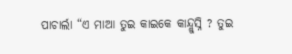ପାଚାର୍ଲା “ଏ ମାଆ ତୁଇ କାଇକେ କାନ୍ଦ୍ଲୁସ୍ନି ? ତୁଇ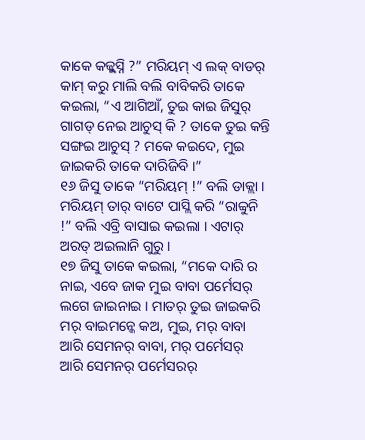କାକେ କଜ୍ଲୁସ୍ନି ?” ମରିୟମ୍ ଏ ଲକ୍ ବାଡର୍ କାମ୍ କରୁ ମାଲି ବଲି ବାବିକରି ତାକେ କଇଲା, “ଏ ଆଗିଆଁ, ତୁଇ କାଇ ଜିସୁର୍ ଗାଗଡ୍ ନେଇ ଆଚୁସ୍ କି ? ତାକେ ତୁଇ କନ୍ତି ସଙ୍ଗଇ ଆଚୁସ୍ ? ମକେ କଇଦେ, ମୁଇ ଜାଇକରି ତାକେ ଦାରିଜିବି ।”
୧୬ ଜିସୁ ତାକେ “ମରିୟମ୍ !” ବଲି ଡାକ୍ଲା । ମରିୟମ୍ ତାର୍ ବାଟେ ପାସ୍ଲି କରି “ରାବ୍ବୁନି !” ବଲି ଏବ୍ରି ବାସାଇ କଇଲା । ଏଟାର୍ ଅରତ୍ ଅଇଲାନି ଗୁରୁ ।
୧୭ ଜିସୁ ତାକେ କଇଲା, “ମକେ ଦାରି ର ନାଇ, ଏବେ ଜାକ ମୁଇ ବାବା ପର୍ମେସର୍ ଲଗେ ଜାଇନାଇ । ମାତର୍ ତୁଇ ଜାଇକରି ମର୍ ବାଇମନ୍କେ କଅ, ମୁଇ, ମର୍ ବାବା ଆରି ସେମନର୍ ବାବା, ମର୍ ପର୍ମେସର୍ ଆରି ସେମନର୍ ପର୍ମେସରର୍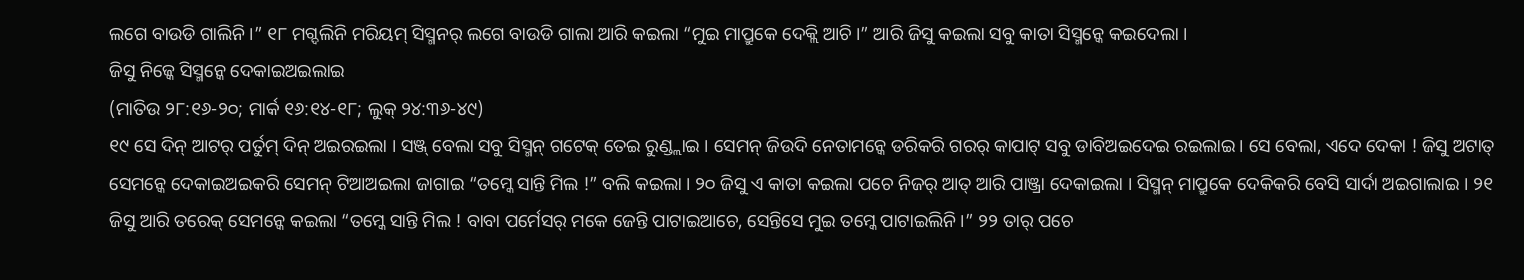ଲଗେ ବାଉଡି ଗାଲିନି ।” ୧୮ ମଗ୍ଦଲିନି ମରିୟମ୍ ସିସ୍ମନର୍ ଲଗେ ବାଉଡି ଗାଲା ଆରି କଇଲା “ମୁଇ ମାପ୍ରୁକେ ଦେକ୍ଲି ଆଚି ।” ଆରି ଜିସୁ କଇଲା ସବୁ କାତା ସିସ୍ମନ୍କେ କଇଦେଲା ।
ଜିସୁ ନିଜ୍କେ ସିସ୍ମନ୍କେ ଦେକାଇଅଇଲାଇ
(ମାତିଉ ୨୮:୧୬-୨୦; ମାର୍କ ୧୬:୧୪-୧୮; ଲୁକ୍ ୨୪:୩୬-୪୯)
୧୯ ସେ ଦିନ୍ ଆଟର୍ ପର୍ତୁମ୍ ଦିନ୍ ଅଇରଇଲା । ସଞ୍ଜ୍ ବେଲା ସବୁ ସିସ୍ମନ୍ ଗଟେକ୍ ତେଇ ରୁଣ୍ଡ୍ଲାଇ । ସେମନ୍ ଜିଉଦି ନେତାମନ୍କେ ଡରିକରି ଗରର୍ କାପାଟ୍ ସବୁ ଡାବିଅଇଦେଇ ରଇଲାଇ । ସେ ବେଲା, ଏଦେ ଦେକା ! ଜିସୁ ଅଟାତ୍ ସେମନ୍କେ ଦେକାଇଅଇକରି ସେମନ୍ ଟିଆଅଇଲା ଜାଗାଇ “ତମ୍କେ ସାନ୍ତି ମିଲ !” ବଲି କଇଲା । ୨୦ ଜିସୁ ଏ କାତା କଇଲା ପଚେ ନିଜର୍ ଆତ୍ ଆରି ପାଞ୍ଜ୍ରା ଦେକାଇଲା । ସିସ୍ମନ୍ ମାପ୍ରୁକେ ଦେକିକରି ବେସି ସାର୍ଦା ଅଇଗାଲାଇ । ୨୧ ଜିସୁ ଆରି ତରେକ୍ ସେମନ୍କେ କଇଲା “ତମ୍କେ ସାନ୍ତି ମିଲ ! ବାବା ପର୍ମେସର୍ ମକେ ଜେନ୍ତି ପାଟାଇଆଚେ, ସେନ୍ତିସେ ମୁଇ ତମ୍କେ ପାଟାଇଲିନି ।” ୨୨ ତାର୍ ପଚେ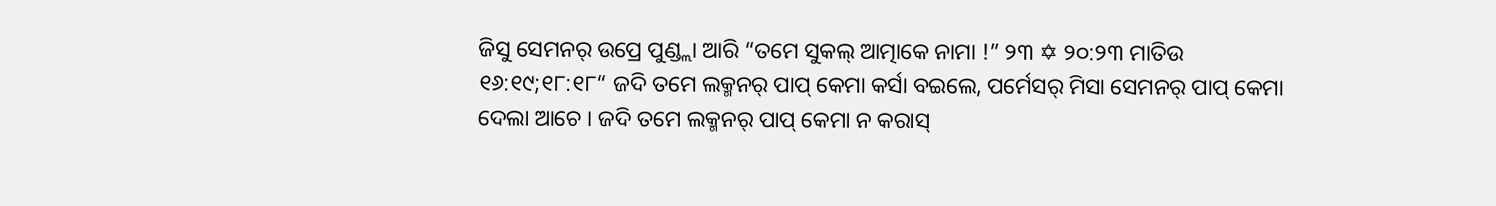ଜିସୁ ସେମନର୍ ଉପ୍ରେ ପୁଣ୍ଡ୍ଲା ଆରି “ତମେ ସୁକଲ୍ ଆତ୍ମାକେ ନାମା !” ୨୩ ✡ ୨୦:୨୩ ମାତିଉ ୧୬:୧୯;୧୮:୧୮“ ଜଦି ତମେ ଲକ୍ମନର୍ ପାପ୍ କେମା କର୍ସା ବଇଲେ, ପର୍ମେସର୍ ମିସା ସେମନର୍ ପାପ୍ କେମା ଦେଲା ଆଚେ । ଜଦି ତମେ ଲକ୍ମନର୍ ପାପ୍ କେମା ନ କରାସ୍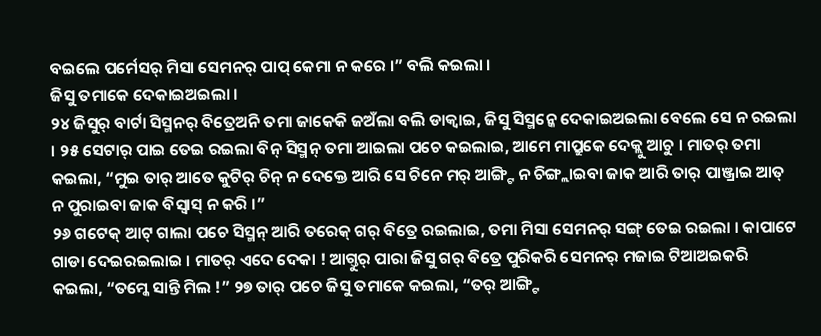ବଇଲେ ପର୍ମେସର୍ ମିସା ସେମନର୍ ପାପ୍ କେମା ନ କରେ ।” ବଲି କଇଲା ।
ଜିସୁ ତମାକେ ଦେକାଇଅଇଲା ।
୨୪ ଜିସୁର୍ ବାର୍ଟା ସିସ୍ମନର୍ ବିତ୍ରେଅନି ତମା ଜାକେକି ଜଅଁଲା ବଲି ଡାକ୍ବାଇ, ଜିସୁ ସିସ୍ମନ୍କେ ଦେକାଇଅଇଲା ବେଲେ ସେ ନ ରଇଲା । ୨୫ ସେଟାର୍ ପାଇ ତେଇ ରଇଲା ବିନ୍ ସିସ୍ମନ୍ ତମା ଆଇଲା ପଚେ କଇଲାଇ, ଆମେ ମାପ୍ରୁକେ ଦେକ୍ଲୁ ଆଚୁ । ମାତର୍ ତମା କଇଲା, “ମୁଇ ତାର୍ ଆତେ କୁଟିର୍ ଚିନ୍ ନ ଦେକ୍ତେ ଆରି ସେ ଚିନେ ମର୍ ଆଙ୍ଗ୍ଟି ନ ଚିଙ୍ଗ୍ଲାଇବା ଜାକ ଆରି ତାର୍ ପାଞ୍ଜ୍ରାଇ ଆତ୍ ନ ପୁରାଇବା ଜାକ ବିସ୍ବାସ୍ ନ କରି ।”
୨୬ ଗଟେକ୍ ଆଟ୍ ଗାଲା ପଚେ ସିସ୍ମନ୍ ଆରି ତରେକ୍ ଗର୍ ବିତ୍ରେ ରଇଲାଇ, ତମା ମିସା ସେମନର୍ ସଙ୍ଗ୍ ତେଇ ରଇଲା । କାପାଟେ ଗାଡା ଦେଇରଇଲାଇ । ମାତର୍ ଏଦେ ଦେକା ! ଆଗ୍ତୁର୍ ପାରା ଜିସୁ ଗର୍ ବିତ୍ରେ ପୁରିକରି ସେମନର୍ ମଜାଇ ଟିଆଅଇକରି କଇଲା, “ତମ୍କେ ସାନ୍ତି ମିଲ !” ୨୭ ତାର୍ ପଚେ ଜିସୁ ତମାକେ କଇଲା, “ତର୍ ଆଙ୍ଗ୍ଟି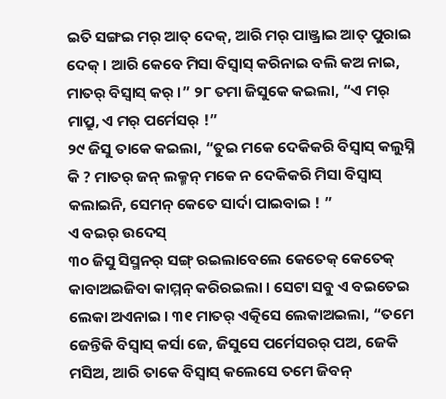ଇତି ସଙ୍ଗଇ ମର୍ ଆତ୍ ଦେକ୍, ଆରି ମର୍ ପାଞ୍ଜ୍ରାଇ ଆତ୍ ପୁରାଇ ଦେକ୍ । ଆରି କେବେ ମିସା ବିସ୍ବାସ୍ କରିନାଇ ବଲି କଅ ନାଇ, ମାତର୍ ବିସ୍ବାସ୍ କର୍ ।” ୨୮ ତମା ଜିସୁକେ କଇଲା, “ଏ ମର୍ ମାପ୍ରୁ, ଏ ମର୍ ପର୍ମେସର୍ !”
୨୯ ଜିସୁ ତାକେ କଇଲା, “ତୁଇ ମକେ ଦେକିକରି ବିସ୍ବାସ୍ କଲୁସ୍ନି କି ? ମାତର୍ ଜନ୍ ଲକ୍ମନ୍ ମକେ ନ ଦେକିକରି ମିସା ବିସ୍ବାସ୍ କଲାଇନି, ସେମନ୍ କେତେ ସାର୍ଦା ପାଇବାଇ ! ”
ଏ ବଇର୍ ଉଦେସ୍
୩୦ ଜିସୁ ସିସ୍ମନର୍ ସଙ୍ଗ୍ ରଇଲାବେଲେ କେତେକ୍ କେତେକ୍ କାବାଅଇଜିବା କାମ୍ମନ୍ କରିରଇଲା । ସେଟା ସବୁ ଏ ବଇତେଇ ଲେକା ଅଏନାଇ । ୩୧ ମାତର୍ ଏତ୍କିସେ ଲେକାଅଇଲା, “ତମେ ଜେନ୍ତିକି ବିସ୍ବାସ୍ କର୍ସା ଜେ, ଜିସୁସେ ପର୍ମେସରର୍ ପଅ, ଜେକି ମସିଅ, ଆରି ତାକେ ବିସ୍ବାସ୍ କଲେସେ ତମେ ଜିବନ୍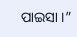ପାଇସା ।”